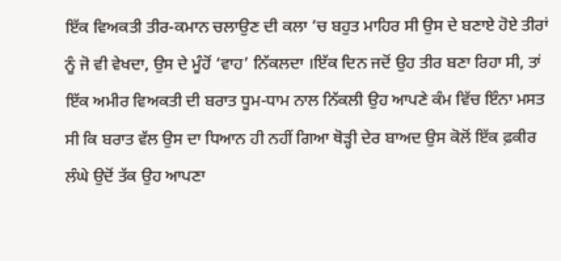ਇੱਕ ਵਿਅਕਤੀ ਤੀਰ-ਕਮਾਨ ਚਲਾਉਣ ਦੀ ਕਲਾ ‘ਚ ਬਹੁਤ ਮਾਹਿਰ ਸੀ ਉਸ ਦੇ ਬਣਾਏ ਹੋਏ ਤੀਰਾਂ ਨੂੰ ਜੋ ਵੀ ਵੇਖਦਾ, ਉਸ ਦੇ ਮੂੰਹੋਂ ‘ਵਾਹ’ ਨਿੱਕਲਦਾ ।ਇੱਕ ਦਿਨ ਜਦੋਂ ਉਹ ਤੀਰ ਬਣਾ ਰਿਹਾ ਸੀ, ਤਾਂ ਇੱਕ ਅਮੀਰ ਵਿਅਕਤੀ ਦੀ ਬਰਾਤ ਧੂਮ-ਧਾਮ ਨਾਲ ਨਿੱਕਲੀ ਉਹ ਆਪਣੇ ਕੰਮ ਵਿੱਚ ਇੰਨਾ ਮਸਤ ਸੀ ਕਿ ਬਰਾਤ ਵੱਲ ਉਸ ਦਾ ਧਿਆਨ ਹੀ ਨਹੀਂ ਗਿਆ ਥੋੜ੍ਹੀ ਦੇਰ ਬਾਅਦ ਉਸ ਕੋਲੋਂ ਇੱਕ ਫ਼ਕੀਰ ਲੰਘੇ ਉਦੋਂ ਤੱਕ ਉਹ ਆਪਣਾ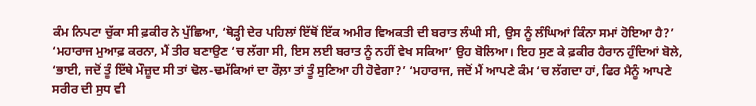ਕੰਮ ਨਿਪਟਾ ਚੁੱਕਾ ਸੀ ਫ਼ਕੀਰ ਨੇ ਪੁੱਛਿਆ, ‘ਥੋੜ੍ਹੀ ਦੇਰ ਪਹਿਲਾਂ ਇੱਥੋਂ ਇੱਕ ਅਮੀਰ ਵਿਅਕਤੀ ਦੀ ਬਰਾਤ ਲੰਘੀ ਸੀ, ਉਸ ਨੂੰ ਲੰਘਿਆਂ ਕਿੰਨਾ ਸਮਾਂ ਹੋਇਆ ਹੈ?’
‘ਮਹਾਰਾਜ ਮੁਆਫ਼ ਕਰਨਾ, ਮੈਂ ਤੀਰ ਬਣਾਉਣ ‘ਚ ਲੱਗਾ ਸੀ, ਇਸ ਲਈ ਬਰਾਤ ਨੂੰ ਨਹੀਂ ਵੇਖ ਸਕਿਆ’ ਉਹ ਬੋਲਿਆ। ਇਹ ਸੁਣ ਕੇ ਫ਼ਕੀਰ ਹੈਰਾਨ ਹੁੰਦਿਆਂ ਬੋਲੇ, ‘ਭਾਈ, ਜਦੋਂ ਤੂੰ ਇੱਥੇ ਮੌਜ਼ੂਦ ਸੀ ਤਾਂ ਢੋਲ-ਢਮੱਕਿਆਂ ਦਾ ਰੌਲ਼ਾ ਤਾਂ ਤੂੰ ਸੁਣਿਆ ਹੀ ਹੋਵੇਗਾ?’ ‘ਮਹਾਰਾਜ, ਜਦੋਂ ਮੈਂ ਆਪਣੇ ਕੰਮ ‘ਚ ਲੱਗਦਾ ਹਾਂ, ਫਿਰ ਮੈਨੂੰ ਆਪਣੇ ਸਰੀਰ ਦੀ ਸੁਧ ਵੀ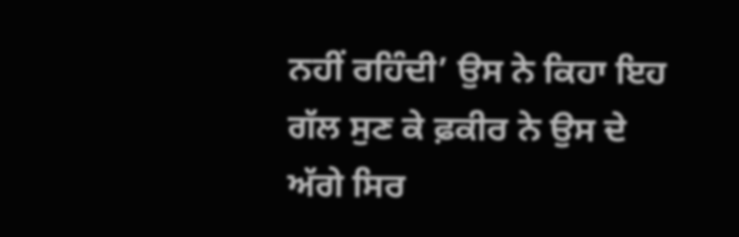ਨਹੀਂ ਰਹਿੰਦੀ’ ਉਸ ਨੇ ਕਿਹਾ ਇਹ ਗੱਲ ਸੁਣ ਕੇ ਫ਼ਕੀਰ ਨੇ ਉਸ ਦੇ ਅੱਗੇ ਸਿਰ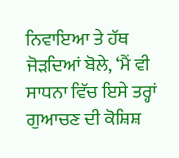ਨਿਵਾਇਆ ਤੇ ਹੱਥ ਜੋੜਦਿਆਂ ਬੋਲੇ, ‘ਮੈਂ ਵੀ ਸਾਧਨਾ ਵਿੱਚ ਇਸੇ ਤਰ੍ਹਾਂ ਗੁਆਚਣ ਦੀ ਕੋਸ਼ਿਸ਼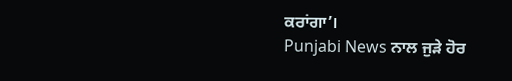ਕਰਾਂਗਾ’।
Punjabi News ਨਾਲ ਜੁੜੇ ਹੋਰ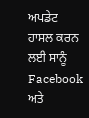ਅਪਡੇਟ ਹਾਸਲ ਕਰਨ ਲਈ ਸਾਨੂੰ Facebook ਅਤੇ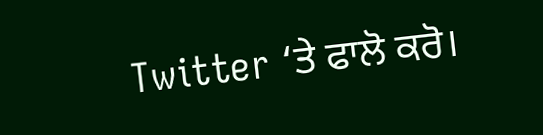Twitter ‘ਤੇ ਫਾਲੋ ਕਰੋ।